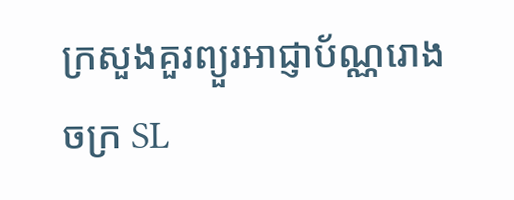ក្រសួងគួរព្យួរអាជ្ញាប័ណ្ណរោងចក្រ SL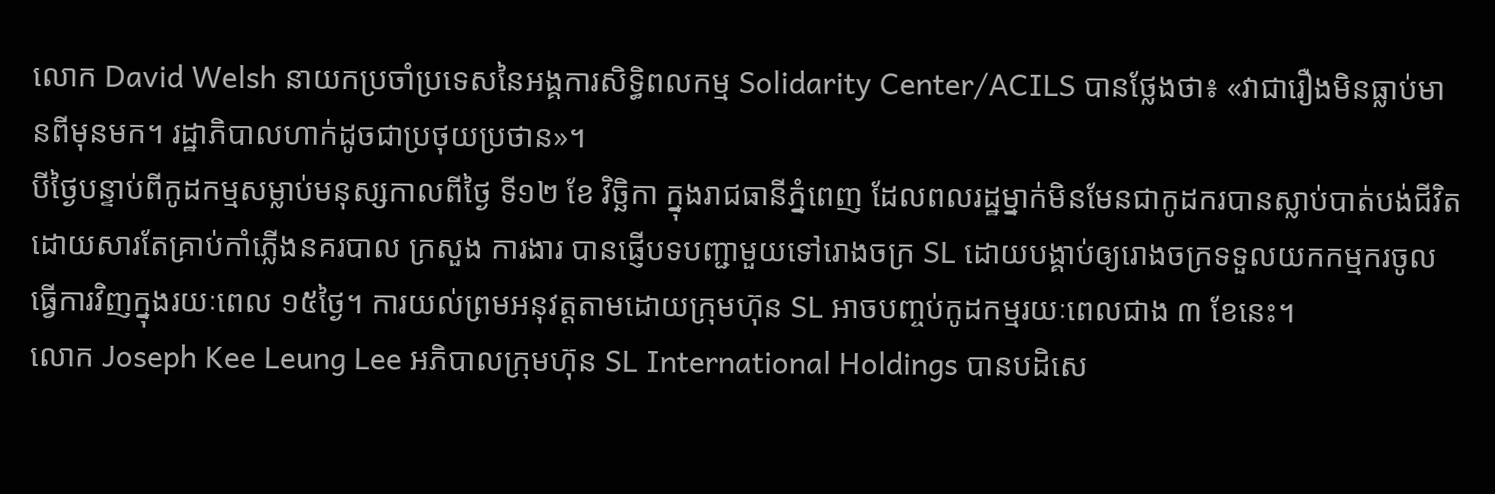លោក David Welsh នាយកប្រចាំប្រទេសនៃអង្គការសិទ្ធិពលកម្ម Solidarity Center/ACILS បានថ្លែងថា៖ «វាជារឿងមិនធ្លាប់មានពីមុនមក។ រដ្ឋាភិបាលហាក់ដូចជាប្រថុយប្រថាន»។
បីថ្ងៃបន្ទាប់ពីកូដកម្មសម្លាប់មនុស្សកាលពីថ្ងៃ ទី១២ ខែ វិច្ឆិកា ក្នុងរាជធានីភ្នំពេញ ដែលពលរដ្ឋម្នាក់មិនមែនជាកូដករបានស្លាប់បាត់បង់ជីវិតដោយសារតែគ្រាប់កាំភ្លើងនគរបាល ក្រសួង ការងារ បានផ្ញើបទបញ្ជាមួយទៅរោងចក្រ SL ដោយបង្គាប់ឲ្យរោងចក្រទទួលយកកម្មករចូលធ្វើការវិញក្នុងរយៈពេល ១៥ថ្ងៃ។ ការយល់ព្រមអនុវត្តតាមដោយក្រុមហ៊ុន SL អាចបញ្ចប់កូដកម្មរយៈពេលជាង ៣ ខែនេះ។
លោក Joseph Kee Leung Lee អភិបាលក្រុមហ៊ុន SL International Holdings បានបដិសេ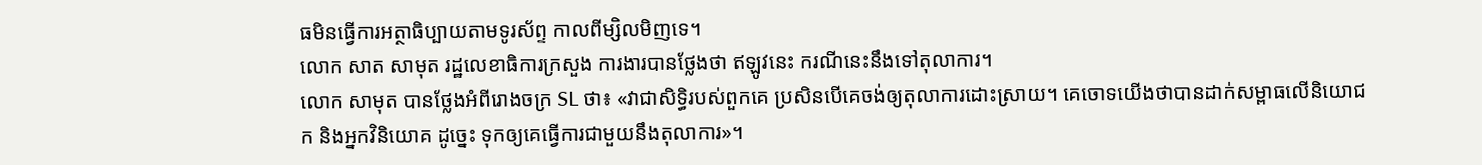ធមិនធ្វើការអត្ថាធិប្បាយតាមទូរស័ព្ទ កាលពីម្សិលមិញទេ។
លោក សាត សាមុត រដ្ឋលេខាធិការក្រសួង ការងារបានថ្លែងថា ឥឡូវនេះ ករណីនេះនឹងទៅតុលាការ។
លោក សាមុត បានថ្លែងអំពីរោងចក្រ SL ថា៖ «វាជាសិទិ្ធរបស់ពួកគេ ប្រសិនបើគេចង់ឲ្យតុលាការដោះស្រាយ។ គេចោទយើងថាបានដាក់សម្ពាធលើនិយោជក និងអ្នកវិនិយោគ ដូច្នេះ ទុកឲ្យគេធ្វើការជាមួយនឹងតុលាការ»។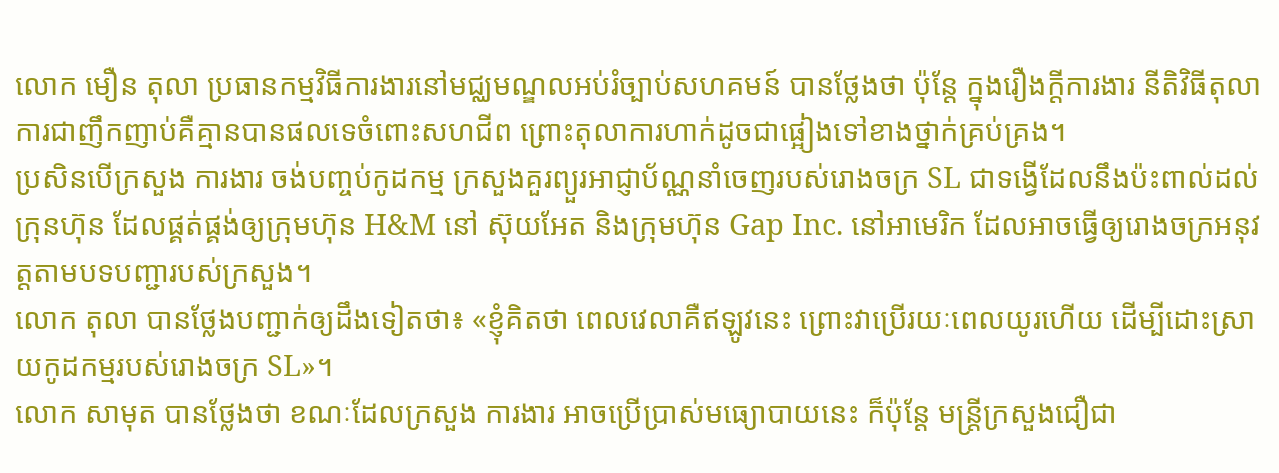លោក មឿន តុលា ប្រធានកម្មវិធីការងារនៅមជ្ឈមណ្ឌលអប់រំច្បាប់សហគមន៍ បានថ្លែងថា ប៉ុន្តែ ក្នុងរឿងក្តីការងារ នីតិវិធីតុលាការជាញឹកញាប់គឺគ្មានបានផលទេចំពោះសហជីព ព្រោះតុលាការហាក់ដូចជាផ្អៀងទៅខាងថ្នាក់គ្រប់គ្រង។
ប្រសិនបើក្រសួង ការងារ ចង់បញ្ចប់កូដកម្ម ក្រសួងគួរព្យួរអាជ្ញាប័ណ្ណនាំចេញរបស់រោងចក្រ SL ជាទង្វើដែលនឹងប៉ះពាល់ដល់ក្រុនហ៊ុន ដែលផ្គត់ផ្គង់ឲ្យក្រុមហ៊ុន H&M នៅ ស៊ុយអែត និងក្រុមហ៊ុន Gap Inc. នៅអាមេរិក ដែលអាចធ្វើឲ្យរោងចក្រអនុវត្តតាមបទបញ្ជារបស់ក្រសួង។
លោក តុលា បានថ្លែងបញ្ជាក់ឲ្យដឹងទៀតថា៖ «ខ្ញុំគិតថា ពេលវេលាគឺឥឡូវនេះ ព្រោះវាប្រើរយៈពេលយូរហើយ ដើម្បីដោះស្រាយកូដកម្មរបស់រោងចក្រ SL»។
លោក សាមុត បានថ្លែងថា ខណៈដែលក្រសួង ការងារ អាចប្រើប្រាស់មធ្យោបាយនេះ ក៏ប៉ុន្តែ មន្រ្តីក្រសួងជឿជា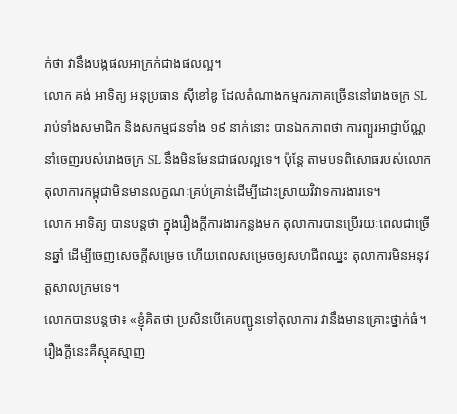ក់ថា វានឹងបង្កផលអាក្រក់ជាងផលល្អ។
លោក គង់ អាទិត្យ អនុប្រធាន ស៊ីខៅឌូ ដែលតំណាងកម្មករភាគច្រើននៅរោងចក្រ SL រាប់ទាំងសមាជិក និងសកម្មជនទាំង ១៩ នាក់នោះ បានឯកភាពថា ការព្យួរអាជ្ញាប័ណ្ណនាំចេញរបស់រោងចក្រ SL នឹងមិនមែនជាផលល្អទេ។ ប៉ុន្តែ តាមបទពិសោធរបស់លោក តុលាការកម្ពុជាមិនមានលក្ខណៈគ្រប់គ្រាន់ដើម្បីដោះស្រាយវិវាទការងារទេ។
លោក អាទិត្យ បានបន្តថា ក្នុងរឿងក្តីការងារកន្លងមក តុលាការបានប្រើរយៈពេលជាច្រើនឆ្នាំ ដើម្បីចេញសេចក្តីសម្រេច ហើយពេលសម្រេចឲ្យសហជីពឈ្នះ តុលាការមិនអនុវត្តសាលក្រមទេ។
លោកបានបន្តថា៖ «ខ្ញុំគិតថា ប្រសិនបើគេបញ្ជូនទៅតុលាការ វានឹងមានគ្រោះថ្នាក់ធំ។ រឿងក្តីនេះគឺស្មុគស្មាញ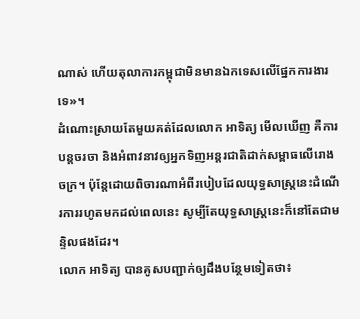ណាស់ ហើយតុលាការកម្ពុជាមិនមានឯកទេសលើផ្នែកការងារទេ»។
ដំណោះស្រាយតែមួយគត់ដែលលោក អាទិត្យ មើលឃើញ គឺការបន្តចរចា និងអំពាវនាវឲ្យអ្នកទិញអន្តរជាតិដាក់សម្ពាធលើរោងចក្រ។ ប៉ុន្តែដោយពិចារណាអំពីរបៀបដែលយុទ្ធសាស្រ្តនេះដំណើរការរហូតមកដល់ពេលនេះ សូម្បីតែយុទ្ធសាស្រ្តនេះក៏នៅតែជាមន្ទិលផងដែរ។
លោក អាទិត្យ បានគូសបញ្ជាក់ឲ្យដឹងបន្ថែមទៀតថា៖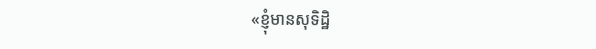«ខ្ញុំមានសុទិដ្ឋិ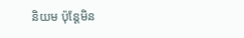និយម ប៉ុន្តែមិន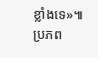ខ្លាំងទេ»៕
ប្រភព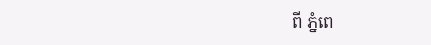ពី ភ្នំពេ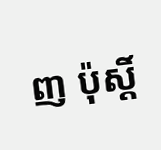ញ ប៉ុស្តិ៍